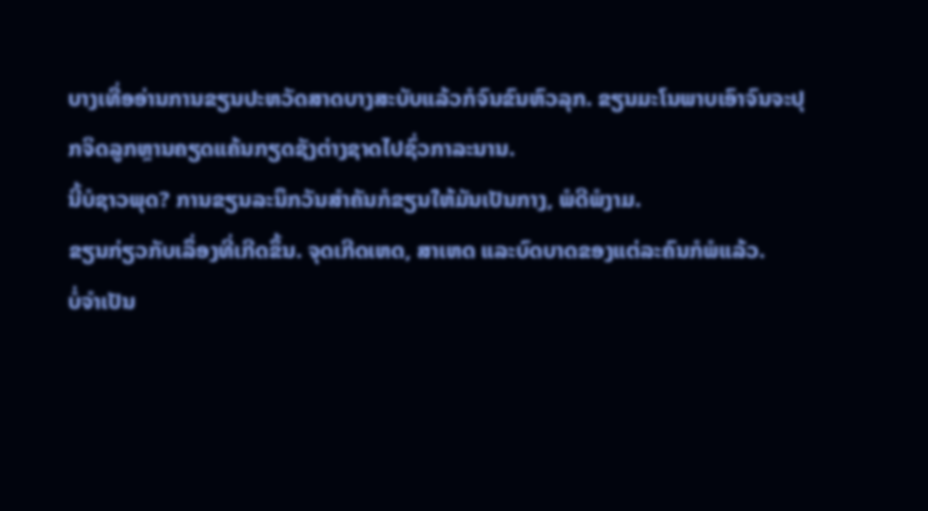ບາງເທື່ອອ່ານການຂຽນປະຫວັດສາດບາງສະບັບແລ້ວກໍຈົນຂົນຫົວລຸກ. ຂຽນມະໂນພາບເອົາຈົນຈະປຸກຈິດລູກຫຼານຄຽດແຄ້ນກຽດຊັງຕ່າງຊາດໄປຊົ່ວກາລະນານ.
ນີ້ບໍຊາວພຸດ? ການຂຽນລະນຶກວັນສໍາຄັນກໍຂຽນໃຫ້ມັນເປັນກາງ, ພໍດີພໍງາມ.
ຂຽນກ່ຽວກັບເລຶ່ອງທີ່ເກີດຂຶ້ນ. ຈຸດເກີດເຫດ, ສາເຫດ ແລະບົດບາດຂອງແຕ່ລະຄົນກໍພໍແລ້ວ.
ບໍ່ຈໍາເປັນ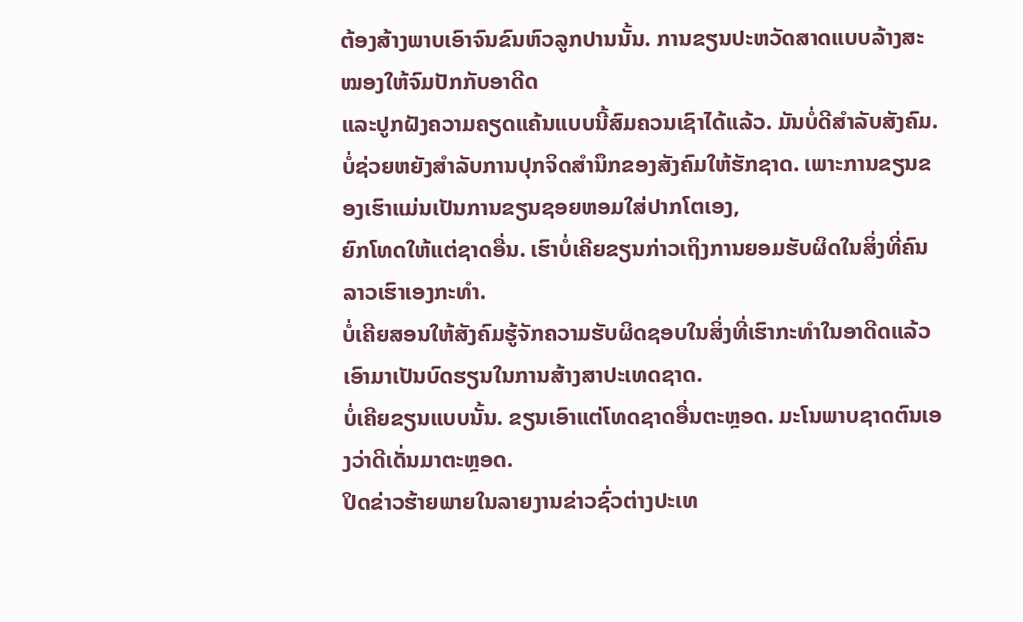ຕ້ອງສ້າງພາບເອົາຈົນຂົນຫົວລູກປານນັ້ນ. ການຂຽນປະຫວັດສາດແບບລ້າງສະໝອງໃຫ້ຈົມປັກກັບອາດີດ
ແລະປູກຝັງຄວາມຄຽດແຄ້ນແບບນີ້ສົມຄວນເຊົາໄດ້ແລ້ວ. ມັນບໍ່ດີສໍາລັບສັງຄົມ.
ບໍ່ຊ່ວຍຫຍັງສໍາລັບການປຸກຈິດສໍານຶກຂອງສັງຄົມໃຫ້ຮັກຊາດ. ເພາະການຂຽນຂອງເຮົາແມ່ນເປັນການຂຽນຊອຍຫອມໃສ່ປາກໂຕເອງ,
ຍົກໂທດໃຫ້ແຕ່ຊາດອື່ນ. ເຮົາບໍ່ເຄີຍຂຽນກ່າວເຖິງການຍອມຮັບຜິດໃນສິ່ງທີ່ຄົນລາວເຮົາເອງກະທໍາ.
ບໍ່ເຄີຍສອນໃຫ້ສັງຄົມຮູ້ຈັກຄວາມຮັບຜິດຊອບໃນສິ່ງທີ່ເຮົາກະທໍາໃນອາດີດແລ້ວເອົາມາເປັນບົດຮຽນໃນການສ້າງສາປະເທດຊາດ.
ບໍ່ເຄີຍຂຽນແບບນັ້ນ. ຂຽນເອົາແຕ່ໂທດຊາດອື່ນຕະຫຼອດ. ມະໂນພາບຊາດຕົນເອງວ່າດີເດັ່ນມາຕະຫຼອດ.
ປິດຂ່າວຮ້າຍພາຍໃນລາຍງານຂ່າວຊົ່ວຕ່າງປະເທ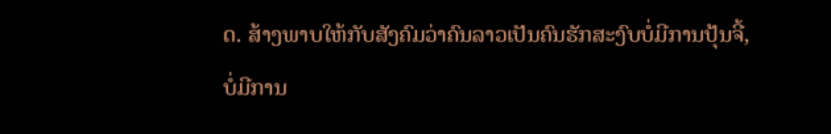ດ. ສ້າງພາບໃຫ້ກັບສັງຄົມວ່າຄົນລາວເປັນຄົນຮັກສະງົບບໍ່ມີການປຸ້ນຈີ້,
ບໍ່ມີການ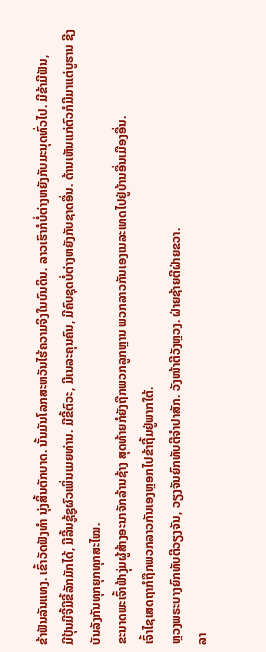ຂ້າຟັນລັນແທງ. ເຂົ້າວັດຟັງທໍາ ນຸ່ງສິ້ນຕັກບາດ. ນັ້ນມັນໂລກສະຫວັນໄຮ້ຄວາມຈິງໃນບົນດິນ. ລາວເຮົາກໍບໍ່ຕ່າງຫຍັງກັບມະນຸດທົ່ວໄປ. ມີຂ້າມີຟັນ,
ມີປຸ້ນມີຈີ້ມີຂີ້ລັກມັກໄດ້, ມີລີ້ນຊູ້ຊູຜົວເພິ່ນເມຍທ່ານ. ມີຂີ້ຕົວະ, ມີເນລະຄຸນຄົນ, ມີຄົບຊຸດບໍ່ຕ່າງຫຍັງກັບຊາດອື່ນ. ດ້ານເຫັນແກ່ຕົວກໍມີມາແຕ່ບູຮານ ຊີງບັນລັງກັນທຸກຍຸກທຸກສະໄໝ.
ຂະນາດພະເຈົ້າຟ້າງຸ່ມຜູ້ສ້າງອະນາຈັກລ້ານຊ້າງ ສຸດທ້າຍກໍຍັງຖືກພວກລູກຫຼານ ພວກລາວກັນເອງເນລະເທດໄປຢູ່ບ້ານອື່ນເມືອງອື່ນ.
ເຈົ້າໄຊເສດຖາກໍຖືກພວກລາວກັນເອງຫຼອກໄປຂ້າຖີ້ມຢູ່ພາກໃຕ້.
ຫຼວງພຣະບາງຍົກທັບຕີວຽງຈັນ, ວຽງຈັນຍົກທັບຕີຈໍາປາສັກ. ວັງໜ້າຕີວັງຫຼວງ. ຝ່າຍຊ້າຍຕີຝ່າຍຂວາ.
ລາ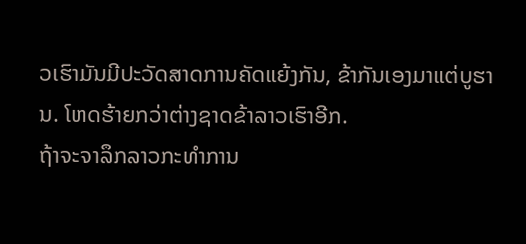ວເຮົາມັນມີປະວັດສາດການຄັດແຍ້ງກັນ, ຂ້າກັນເອງມາແຕ່ບູຮານ. ໂຫດຮ້າຍກວ່າຕ່າງຊາດຂ້າລາວເຮົາອີກ.
ຖ້າຈະຈາລຶກລາວກະທໍາການ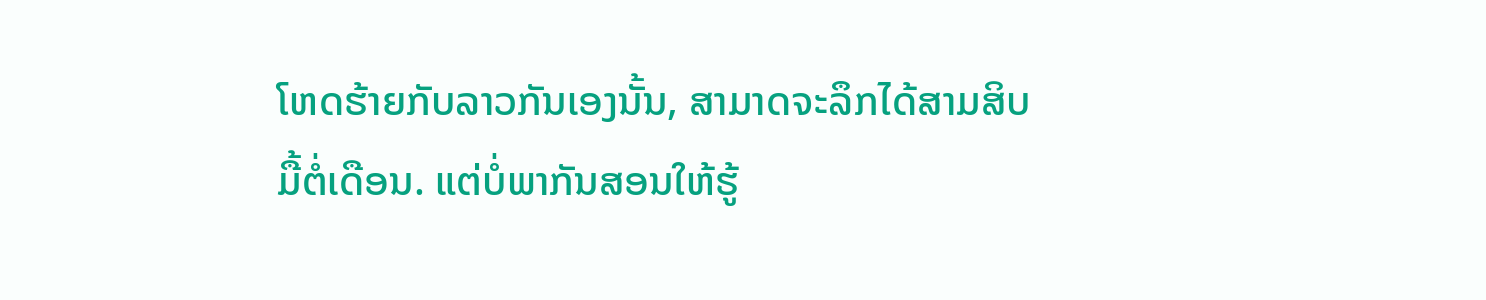ໂຫດຮ້າຍກັບລາວກັນເອງນັ້ນ, ສາມາດຈະລຶກໄດ້ສາມສິບມື້ຕໍ່ເດືອນ. ແຕ່ບໍ່ພາກັນສອນໃຫ້ຮູ້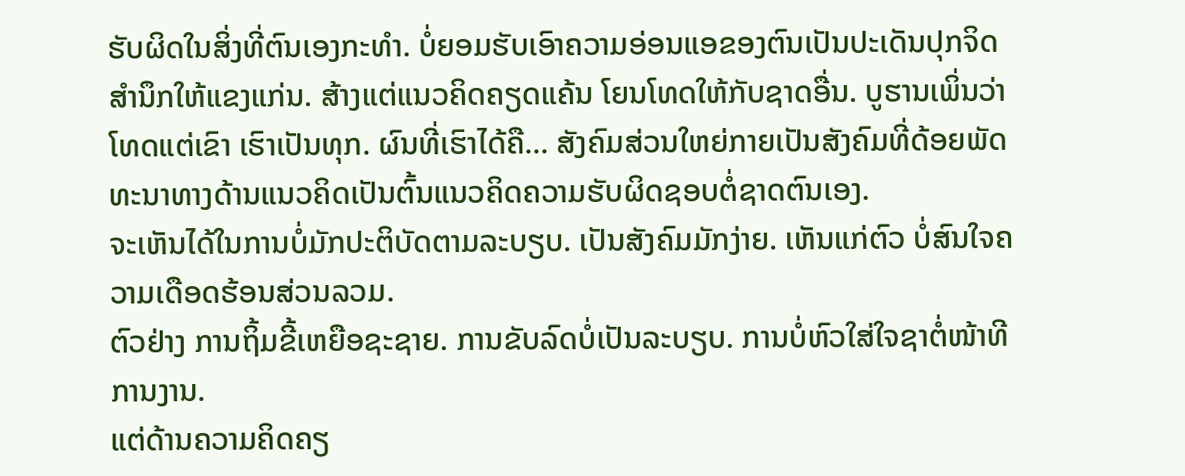ຮັບຜິດໃນສິ່ງທີ່ຕົນເອງກະທໍາ. ບໍ່ຍອມຮັບເອົາຄວາມອ່ອນແອຂອງຕົນເປັນປະເດັນປຸກຈິດສໍານຶກໃຫ້ແຂງແກ່ນ. ສ້າງແຕ່ແນວຄິດຄຽດແຄ້ນ ໂຍນໂທດໃຫ້ກັບຊາດອື່ນ. ບູຮານເພິ່ນວ່າ ໂທດແຕ່ເຂົາ ເຮົາເປັນທຸກ. ຜົນທີ່ເຮົາໄດ້ຄື... ສັງຄົມສ່ວນໃຫຍ່ກາຍເປັນສັງຄົມທີ່ດ້ອຍພັດທະນາທາງດ້ານແນວຄິດເປັນຕົ້ນແນວຄິດຄວາມຮັບຜິດຊອບຕໍ່ຊາດຕົນເອງ.
ຈະເຫັນໄດ້ໃນການບໍ່ມັກປະຕິບັດຕາມລະບຽບ. ເປັນສັງຄົມມັກງ່າຍ. ເຫັນແກ່ຕົວ ບໍ່ສົນໃຈຄວາມເດືອດຮ້ອນສ່ວນລວມ.
ຕົວຢ່າງ ການຖິ້ມຂີ້ເຫຍືອຊະຊາຍ. ການຂັບລົດບໍ່ເປັນລະບຽບ. ການບໍ່ຫົວໃສ່ໃຈຊາຕໍ່ໜ້າທີການງານ.
ແຕ່ດ້ານຄວາມຄິດຄຽ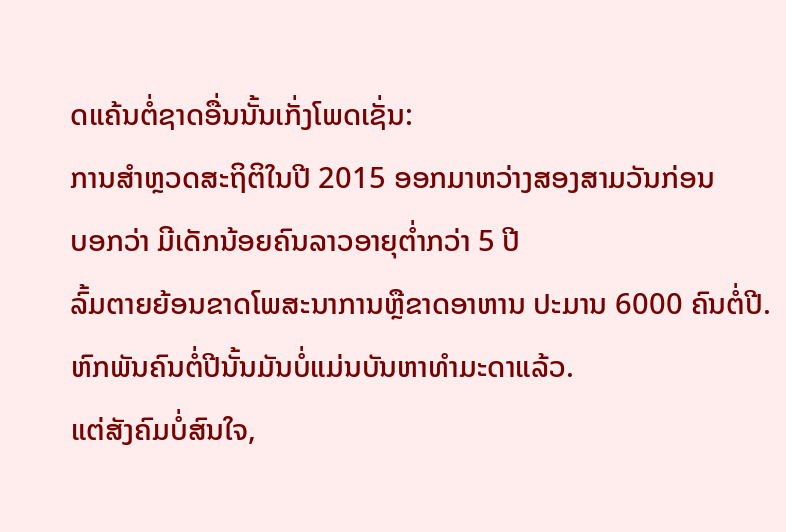ດແຄ້ນຕໍ່ຊາດອື່ນນັ້ນເກັ່ງໂພດເຊັ່ນ:
ການສໍາຫຼວດສະຖິຕິໃນປີ 2015 ອອກມາຫວ່າງສອງສາມວັນກ່ອນ
ບອກວ່າ ມີເດັກນ້ອຍຄົນລາວອາຍຸຕໍ່າກວ່າ 5 ປີ
ລົ້ມຕາຍຍ້ອນຂາດໂພສະນາການຫຼືຂາດອາຫານ ປະມານ 6000 ຄົນຕໍ່ປີ. ຫົກພັນຄົນຕໍ່ປີນັ້ນມັນບໍ່ແມ່ນບັນຫາທໍາມະດາແລ້ວ.
ແຕ່ສັງຄົມບໍ່ສົນໃຈ,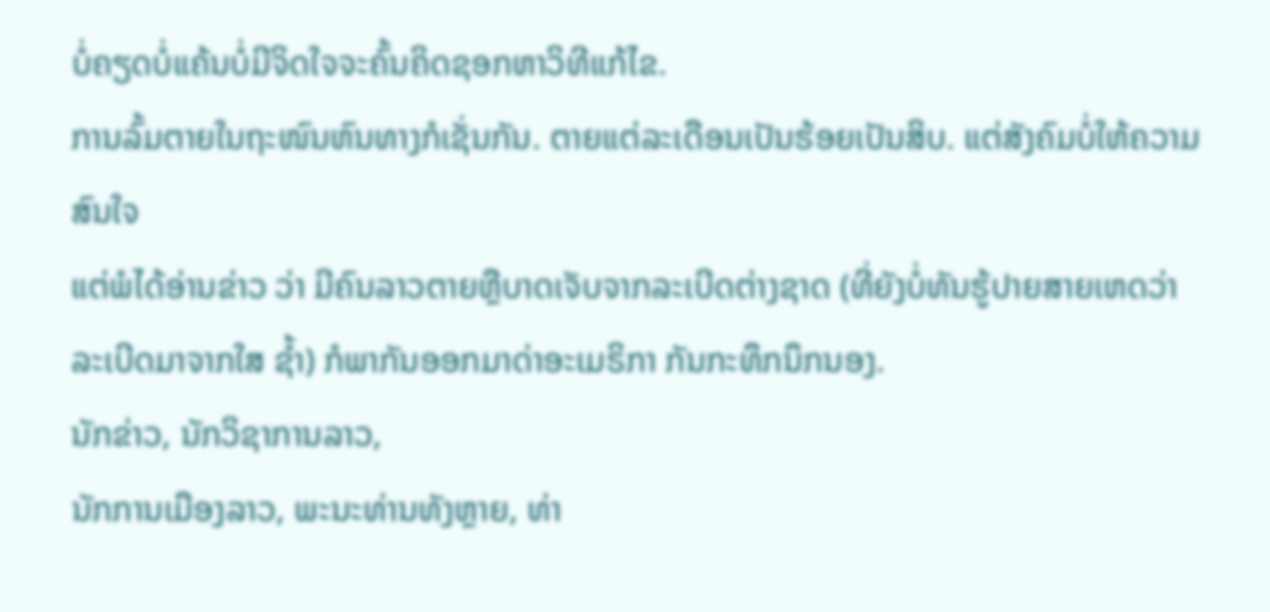ບໍ່ຄຽດບໍ່ແຄ້ນບໍ່ມີຈິດໃຈຈະຄົ້ນຄິດຊອກຫາວິທີແກ້ໄຂ.
ການລົ້ມຕາຍໃນຖະໜົນຫົນທາງກໍເຊັ່ນກັນ. ຕາຍແຕ່ລະເດືອນເປັນຮ້ອຍເປັນສິບ. ແຕ່ສັງຄົມບໍ່ໃຫ້ຄວາມສົນໃຈ
ແຕ່ພໍໄດ້ອ່ານຂ່າວ ວ່າ ມີຄົນລາວຕາຍຫຼືບາດເຈັບຈາກລະເບີດຕ່າງຊາດ (ທີ່ຍັງບໍ່ທັນຮູ້ປາຍສາຍເຫດວ່າລະເບີດມາຈາກໃສ ຊໍ້າ) ກໍພາກັນອອກມາດ່າອະເມຣິກາ ກັນກະທຶກນຶກນອງ.
ນັກຂ່າວ, ນັກວິຊາການລາວ,
ນັກການເມືອງລາວ, ພະນະທ່ານທັງຫຼາຍ, ທ່າ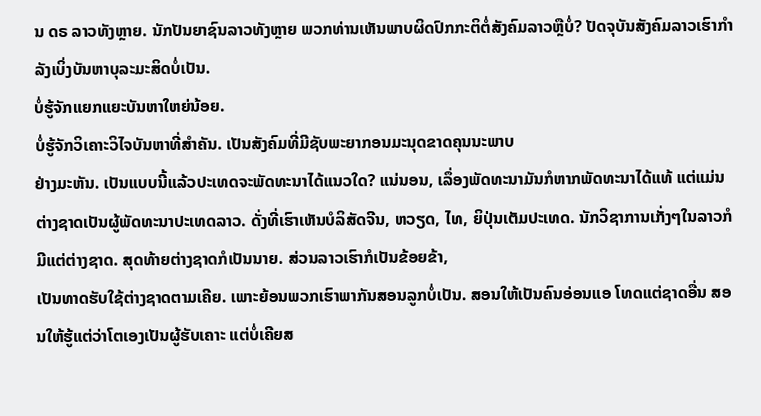ນ ດຣ ລາວທັງຫຼາຍ. ນັກປັນຍາຊົນລາວທັງຫຼາຍ ພວກທ່ານເຫັນພາບຜິດປົກກະຕິຕໍ່ສັງຄົມລາວຫຼືບໍ່? ປັດຈຸບັນສັງຄົມລາວເຮົາກໍາລັງເບິ່ງບັນຫາບຸລະມະສິດບໍ່ເປັນ.
ບໍ່ຮູ້ຈັກແຍກແຍະບັນຫາໃຫຍ່ນ້ອຍ.
ບໍ່ຮູ້ຈັກວິເຄາະວິໄຈບັນຫາທີ່ສໍາຄັນ. ເປັນສັງຄົມທີ່ມີຊັບພະຍາກອນມະນຸດຂາດຄຸນນະພາບ
ຢ່າງມະຫັນ. ເປັນແບບນີ້ແລ້ວປະເທດຈະພັດທະນາໄດ້ແນວໃດ? ແນ່ນອນ, ເລຶ່ອງພັດທະນາມັນກໍຫາກພັດທະນາໄດ້ແທ້ ແຕ່ແມ່ນຕ່າງຊາດເປັນຜູ້ພັດທະນາປະເທດລາວ. ດັ່ງທີ່ເຮົາເຫັນບໍລິສັດຈີນ, ຫວຽດ, ໄທ, ຍິປຸ່ນເຕັມປະເທດ. ນັກວິຊາການເກັ່ງໆໃນລາວກໍມີແຕ່ຕ່າງຊາດ. ສຸດທ້າຍຕ່າງຊາດກໍເປັນນາຍ. ສ່ວນລາວເຮົາກໍເປັນຂ້ອຍຂ້າ,
ເປັນທາດຮັບໃຊ້ຕ່າງຊາດຕາມເຄີຍ. ເພາະຍ້ອນພວກເຮົາພາກັນສອນລູກບໍ່ເປັນ. ສອນໃຫ້ເປັນຄົນອ່ອນແອ ໂທດແຕ່ຊາດອື່ນ ສອນໃຫ້ຮູ້ແຕ່ວ່າໂຕເອງເປັນຜູ້ຮັບເຄາະ ແຕ່ບໍ່ເຄີຍສ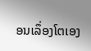ອນເລຶ່ອງໂຕເອງ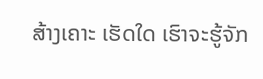ສ້າງເຄາະ ເຮັດໃດ ເຮົາຈະຮູ້ຈັກ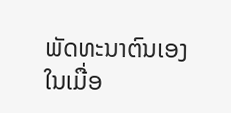ພັດທະນາຕົນເອງ ໃນເມື່ອ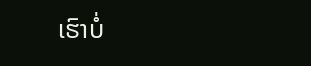ເຮົາບໍ່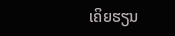ເຄິຍຮຽນ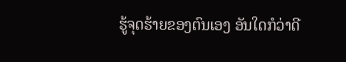ຮູ້ຈຸດຮ້າຍຂອງຕົນເອງ ອັນໃດກໍວ່າດີ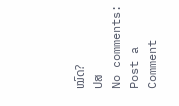ໝົດ?
ປສ
No comments:
Post a Comment